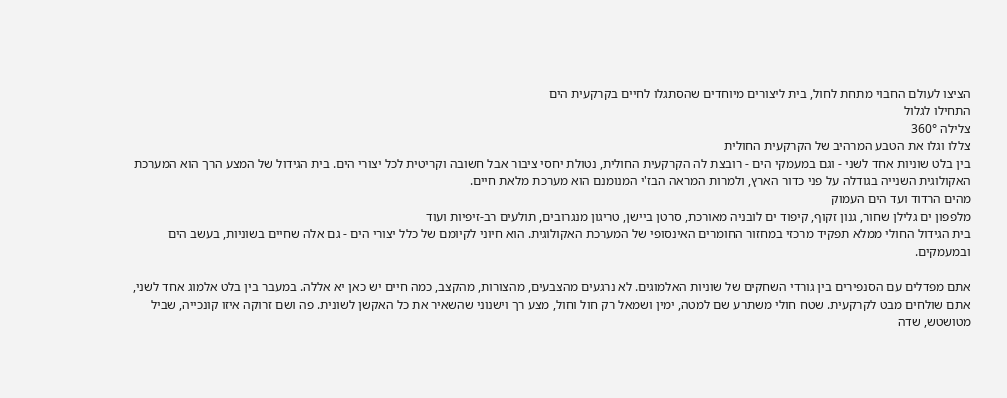הציצו לעולם החבוי מתחת לחול, בית ליצורים מיוחדים שהסתגלו לחיים בקרקעית הים
התחילו לגלול
צלילה 360°
צללו וגלו את הטבע המרהיב של הקרקעית החולית
בין בלט שוניות אחד לשני - וגם במעמקי הים - רובצת לה הקרקעית החולית, נטולת יחסי ציבור אבל חשובה וקריטית לכל יצורי הים. בית הגידול של המצע הרך הוא המערכת האקולוגית השנייה בגודלה על פני כדור הארץ, ולמרות המראה הבז'י המנומנם הוא מערכת מלאת חיים.
מהים הרדוד ועד הים העמוק
מלפפון ים גלילן שחור, גנון זקוף, קיפוד ים לובניה מאורכת, סרטן ביישן, טריגון מנגרובים, תולעים רב-זיפיות ועוד
בית הגידול החולי ממלא תפקיד מרכזי במחזור החומרים האינסופי של המערכת האקולוגית. הוא חיוני לקיומם של כלל יצורי הים - גם אלה שחיים בשוניות, בעשב הים ובמעמקים.

אתם מפדלים עם הסנפירים בין גורדי השחקים של שוניות האלמוגים. לא נרגעים מהצבעים, מהצורות, מהקצב, כמה חיים יש כאן יא אללה. במעבר בין בלט אלמוג אחד לשני, אתם שולחים מבט לקרקעית. שטח חולי משתרע שם למטה, ימין ושמאל רק חול וחול, מצע רך וישנוני שהשאיר את כל האקשן לשונית. פה ושם זרוקה איזו קונכייה, שביל מטושטש, שדה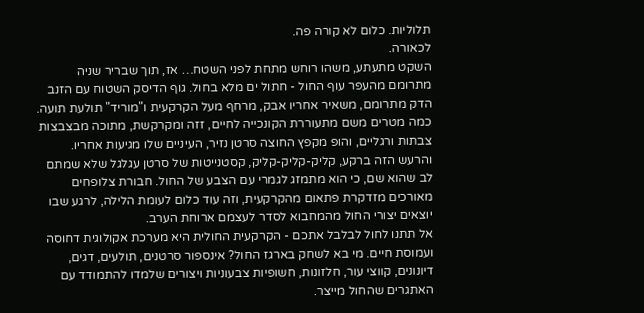תלוליות. כלום לא קורה פה.
לכאורה.
השקט מתעתע, משהו רוחש מתחת לפני השטח… אז, תוך שבריר שניה מתרומם מהעפר עוף החול - חתול ים מלא בחול. גוף הדיסק השטוח עם הזנב הדק מתרומם, משאיר אחריו אבק, מרחף מעל הקרקעית ו"מוריד" תולעת תועה. כמה מטרים משם מתעוררת הקונכייה לחיים, זזה ומקרקשת, מתוכה מבצבצות צבתות ורגליים, והופ מקפץ החוצה סרטן נזיר, העיניים שלו מגיעות אחריו. והרעש הזה ברקע, קליק-קליק-קליק, קסטנייטות של סרטן עגלגל שלא שמתם לב שהוא שם, כי הוא מתמזג לגמרי עם הצבע של החול. חבורת צלופחים מאורכים מזדקרת פתאום מהקרקעית, וזה עוד כלום לעומת הלילה, לרגע שבו יוצאים יצורי החול מהמחבוא לסדר לעצמם ארוחת הערב.
אל תתנו לחול לבלבל אתכם - הקרקעית החולית היא מערכת אקולוגית דחוסה ועמוסת חיים. מי בא לשחק בארגז החול? אינספור סרטנים, תולעים, דגים, דיונונים, קווצי עור, חלזונות, חשופיות צבעוניות ויצורים שלמדו להתמודד עם האתגרים שהחול מייצר.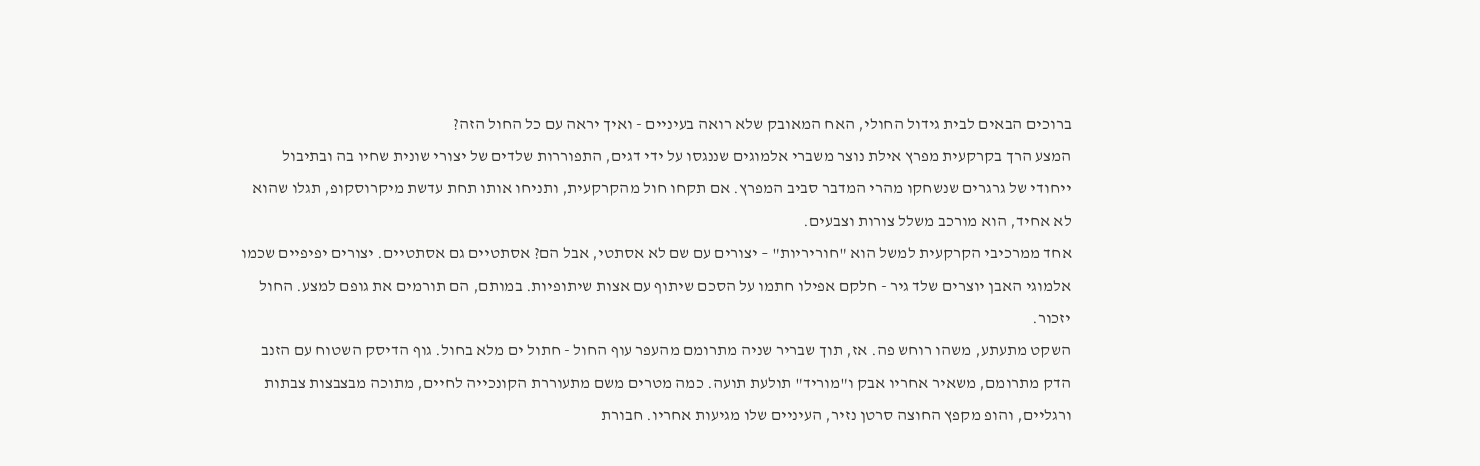ברוכים הבאים לבית גידול החולי, האח המאובק שלא רואה בעיניים - ואיך יראה עם כל החול הזה?
המצע הרך בקרקעית מפרץ אילת נוצר משברי אלמוגים שננגסו על ידי דגים, התפוררות שלדים של יצורי שונית שחיו בה ובתיבול ייחודי של גרגרים שנשחקו מהרי המדבר סביב המפרץ. אם תקחו חול מהקרקעית, ותניחו אותו תחת עדשת מיקרוסקופ, תגלו שהוא לא אחיד, הוא מורכב משלל צורות וצבעים.
אחד ממרכיבי הקרקעית למשל הוא "חוריריות" – יצורים עם שם לא אסתטי, אבל הם? אסתטיים גם אסתטיים. יצורים יפיפיים שכמו אלמוגי האבן יוצרים שלד גיר - חלקם אפילו חתמו על הסכם שיתוף עם אצות שיתופיות. במותם, הם תורמים את גופם למצע. החול יזכור.
השקט מתעתע, משהו רוחש פה. אז, תוך שבריר שניה מתרומם מהעפר עוף החול - חתול ים מלא בחול. גוף הדיסק השטוח עם הזנב הדק מתרומם, משאיר אחריו אבק ו"מוריד" תולעת תועה. כמה מטרים משם מתעוררת הקונכייה לחיים, מתוכה מבצבצות צבתות ורגליים, והופ מקפץ החוצה סרטן נזיר, העיניים שלו מגיעות אחריו. חבורת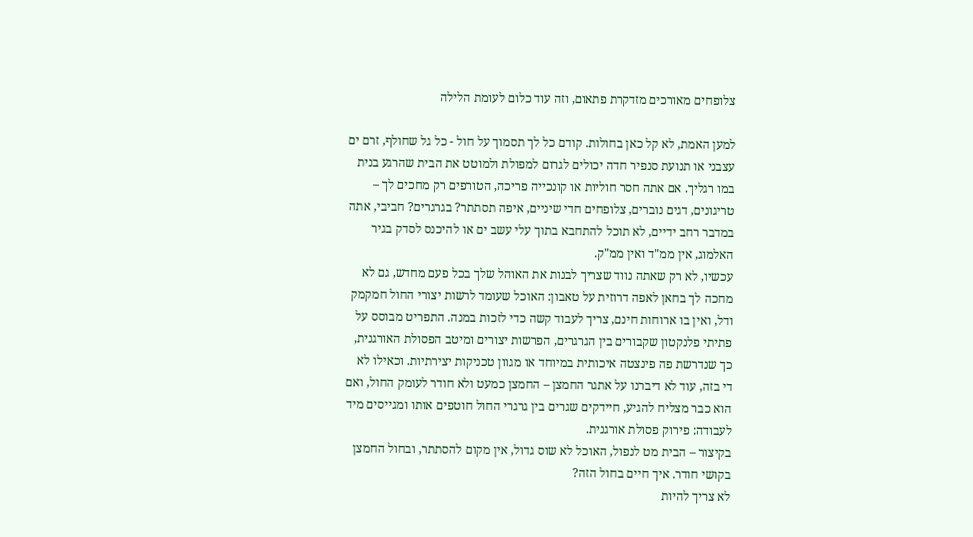צלופחים מאורכים מזדקרת פתאום, וזה עוד כלום לעומת הלילה

למען האמת, לא קל כאן בחולות. קודם כל לך תסמוך על חול - כל גל שחולף, זרם ים עצבני או תנועת סנפיר חדה יכולים לגרום למפולת ולמוטט את הבית שהרגע בנית במו רגליך. אם אתה חסר חוליות או קונכייה פריכה, הטורפים רק מחכים לך – טריגונים, דגים נוברים, צלופחים חדי שיניים, איפה תסתתר? בגרגרים? חביבי, אתה במדבר רחב ידיים, לא תוכל להתחבא בתוך עלי עשב ים או להיכנס לסדק בגיר האלמוג, אין ממ"ד ואין ממ"ק.
עכשיו, לא רק שאתה נווד שצריך לבנות את האוהל שלך בכל פעם מחדש, גם לא מחכה לך בחאן לאפה דרוזית על טאבון: האוכל שעומד לרשות יצורי החול חמקמק ודל, ואין בו ארוחות חינם, צריך לעבוד קשה כדי לזכות במנה. התפריט מבוסס על פתיתי פלנקטון שקבורים בין הגרגרים, הפרשות יצורים ומיטב הפסולת האורגנית, כך שנדרשת פה פינצטה איכותית במיוחד או מגוון טכניקות יצירתיות. וכאילו לא די בזה, עוד לא דיברנו על אתגר החמצן – החמצן כמעט ולא חודר לעומק החול, ואם הוא כבר מצליח להגיע, חיידקים שגרים בין גרגרי החול חוטפים אותו ומגייסים מיד לעבודה: פירוק פסולת אורגנית.
בקיצור – הבית מט לנפול, האוכל לא שוס גדול, אין מקום להסתתר, ובחול החמצן בקושי חודר. איך חיים בחול הזה?
לא צריך להיות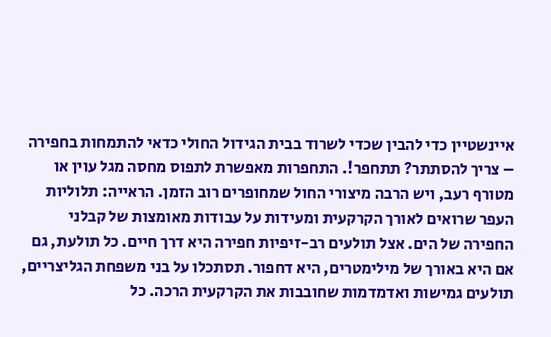איינשטיין כדי להבין שכדי לשרוד בבית הגידול החולי כדאי להתמחות בחפירה – צריך להסתתר? תתחפר!. התחפרות מאפשרת לתפוס מחסה מגל עוין או מטורף רעב, ויש הרבה מיצורי החול שמחופרים רוב הזמן. הראייה: תלוליות העפר שרואים לאורך הקרקעית ומעידות על עבודות מאומצות של קבלני החפירה של הים. אצל תולעים רב-זיפיות חפירה היא דרך חיים. כל תולעת, גם אם היא באורך של מילימטרים, היא דחפור. תסתכלו על בני משפחת הגליצריים, תולעים גמישות ואדמדמות שחובבות את הקרקעית הרכה. כל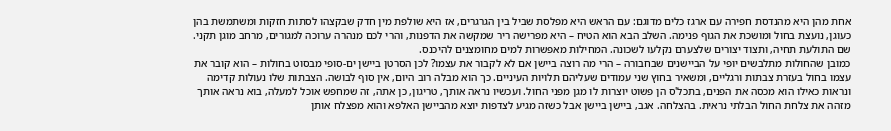אחת מהן היא מהנדסת חפירה עם ארגז כלים מדוגם: עם הראש היא מפלסת שביל בין הגרגרים, אז היא שולפת מין חדק שבקצהו לסתות חזקות ומשתמשת בהן כעוגן, נועצת בחול ומושכת את הגוף פנימה. השלב הבא הוא הטיח – היא מפרישה ריר שמקשה את הדפנות, והרי לכם מנהרה ערוכה למגורים, מרחב מוגן תקני. שם התולעת תחיה, ותצוד יצורים שלצערם נקלעו לשכונה. המחילות מאפשרות למים מחומצנים להיכנס.
כמובן שהחולות מתלבשים יופי על הביישנים שבחבורה – הרי מה רוצה ביישן אם לא לקבור את עצמו? לכן הסרטן ביישן ים-סופי מבסוט בחולות – הוא קובר את עצמו בחול בעזרת צבתות ורגליים, ומשאיר בחוץ שני עמודים שעליהם תלויות העיניים. כך הוא מבלה רוב היום, אין סוף לבושה. הצבתות שלו נעולות קדימה ונראות כאילו הוא מכסה את הפנים, בתכל'ס הן פשוט יוצרות לו מגן מפני החול. ועכשיו נראה אותך, טריגון, כן אתה, זה שמחפש אוכל למעלה, בוא נראה אותך מזהה את צלחת החול הבלתי נראית. בהצלחה. אגב, ביישן ביישן אבל כשזה מגיע לצדפות יוצא מהביישן האלפא והוא מפצלח אותן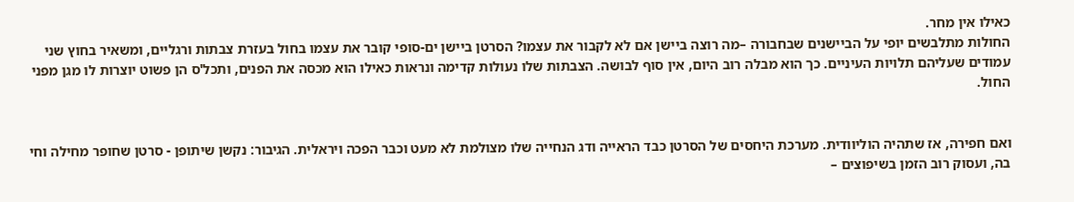כאילו אין מחר.
החולות מתלבשים יופי על הביישנים שבחבורה –מה רוצה ביישן אם לא לקבור את עצמו? הסרטן ביישן ים-סופי קובר את עצמו בחול בעזרת צבתות ורגליים, ומשאיר בחוץ שני עמודים שעליהם תלויות העיניים. כך הוא מבלה רוב היום, אין סוף לבושה. הצבתות שלו נעולות קדימה ונראות כאילו הוא מכסה את הפנים, ותכל'ס הן פשוט יוצרות לו מגן מפני החול.


ואם חפירה, אז שתהיה הוליוודית. מערכת היחסים של הסרטן כבד הראייה ודג הנחייה שלו מצולמת לא מעט וכבר הפכה ויראלית. הגיבור: נקשן שיתופן - סרטן שחופר מחילה וחי בה, ועסוק רוב הזמן בשיפוצים –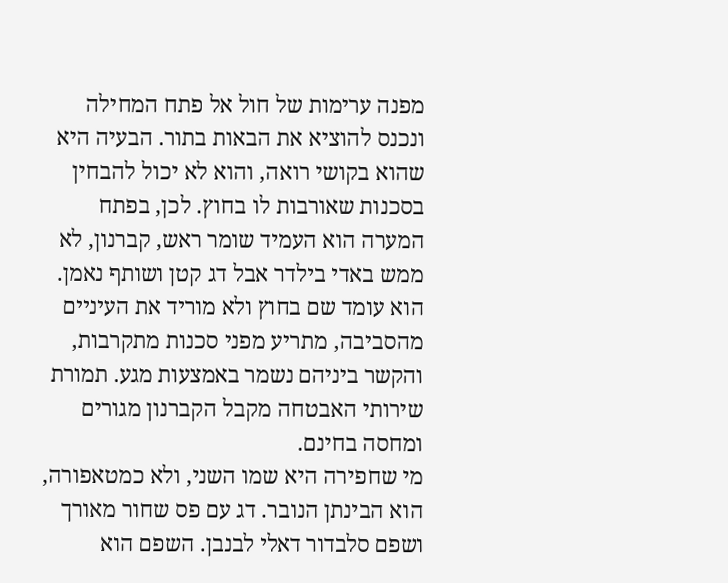מפנה ערימות של חול אל פתח המחילה ונכנס להוציא את הבאות בתור. הבעיה היא שהוא בקושי רואה, והוא לא יכול להבחין בסכנות שאורבות לו בחוץ. לכן, בפתח המערה הוא העמיד שומר ראש, קברנון, לא ממש באדי בילדר אבל דג קטן ושותף נאמן. הוא עומד שם בחוץ ולא מוריד את העיניים מהסביבה, מתריע מפני סכנות מתקרבות, והקשר ביניהם נשמר באמצעות מגע. תמורת שירותי האבטחה מקבל הקברנון מגורים ומחסה בחינם.
מי שחפירה היא שמו השני, ולא כמטאפורה, הוא הבינתן הנובר. דג עם פס שחור מאורך ושפם סלבדור דאלי לבנבן. השפם הוא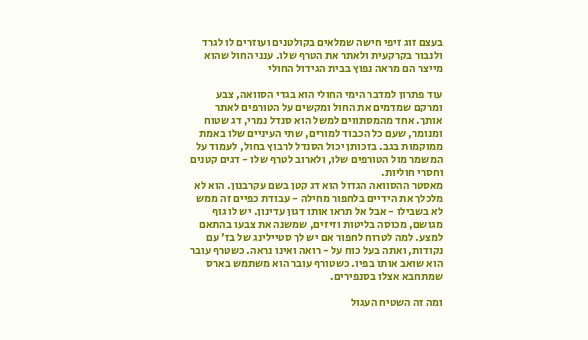בעצם זוג זיפי חישה שמלאים בקולטנים ועוזרים לו לגרד ולנבור בקרקעית ולאתר את הטרף שלו. ענני החול שהוא מייצר הם מראה נפוץ בבית הגידול החולי

עוד פתרון למדבר הימי החולי הוא בגדי הסוואה, צבע ומרקם שמדמים את החול ומקשים על הטורפים לאתר אותך. אחד מהמסתווים למשל הוא סנדל נמרי, דג שטוח ומנומר, שעם כל הכבוד למורים, שתי העיניים שלו באמת ממוקמות בגב. בזכותן יכול הסנדל לרבוץ בחול, לעמוד על המשמר מול הטורפים שלו, ולארוב לטרף שלו - דגים קטנים וחסרי חוליות.
מאסטר ההסוואה הגדול הוא דג קטן בשם עקרבנון. הוא לא מלכלך את הידיים בלחפור מחילה - עבודת כפיים זה ממש לא בשבילו - אבל אל תראו אותו דגון עדינון. יש לו גוף מגושם, מכוסה בליטות וזיזים, שמשנה את צבעו בהתאם למצע. למה לטרוח לחפור אם יש לך סטיילינג של בז' עם נקודות, ואתה בעל כוח על - רואה ואינו נראה. כשטרף עובר הוא שואב אותו בפיו. כשטורף עובר הוא משתמש בארס שמתחבא אצלו בסנפירים.

ומה זה השטיח העגול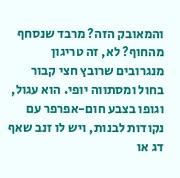והמאובק הזה? מרבד שנסחף מהחוף? לא, זה טריגון מנגרובים שרובץ חצי קבור בחול ומסתווה יופי. הוא עגול, וגופו בצבע חום-אפרפר עם נקודות לבנות, ויש לו זנב שאף דג או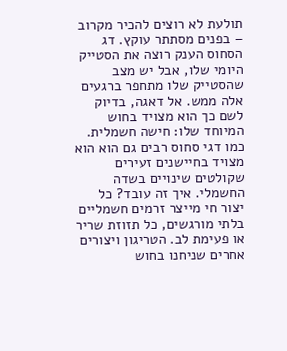תולעת לא רוצים להכיר מקרוב – בפנים מסתתר עוקץ. דג הסחוס הענק רוצה את הסטייק היומי שלו, אבל יש מצב שהסטייק שלו מתחפר ברגעים אלה ממש. אל דאגה, בדיוק לשם כך הוא מצויד בחוש המיוחד שלו: חישה חשמלית. כמו דגי סחוס רבים גם הוא הוא מצויד בחיישנים זעירים שקולטים שינויים בשדה החשמלי. איך זה עובד? כל יצור חי מייצר זרמים חשמליים בלתי מורגשים, כל תזוזת שריר או פעימת לב. הטריגון ויצורים אחרים שניחנו בחוש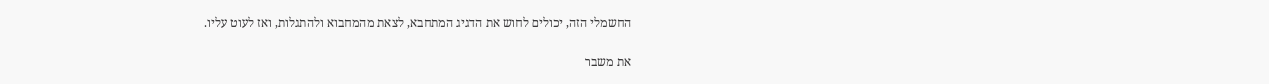החשמלי הזה, יכולים לחוש את הדגיג המתחבא, לצאת מהמחבוא ולהתגלות, ואז לעוט עליו.

את משבר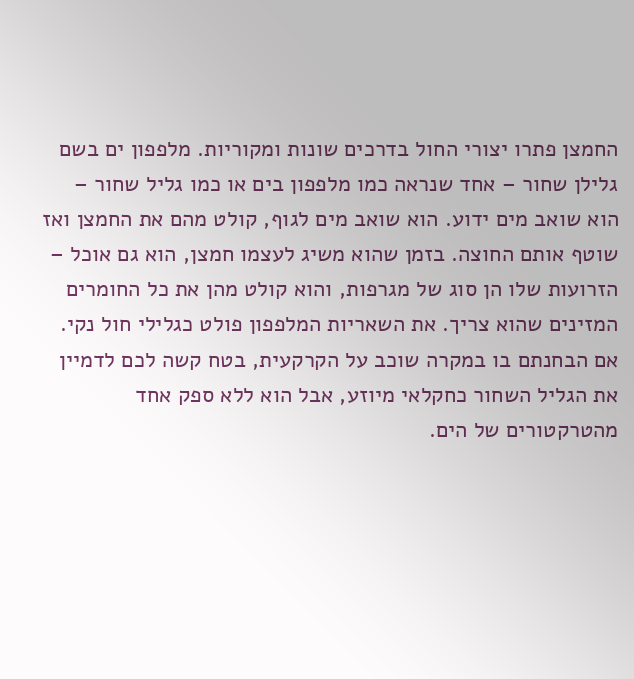החמצן פתרו יצורי החול בדרכים שונות ומקוריות. מלפפון ים בשם גלילן שחור – אחד שנראה כמו מלפפון בים או כמו גליל שחור – הוא שואב מים ידוע. הוא שואב מים לגוף, קולט מהם את החמצן ואז שוטף אותם החוצה. בזמן שהוא משיג לעצמו חמצן, הוא גם אוכל – הזרועות שלו הן סוג של מגרפות, והוא קולט מהן את כל החומרים המזינים שהוא צריך. את השאריות המלפפון פולט כגלילי חול נקי. אם הבחנתם בו במקרה שוכב על הקרקעית, בטח קשה לכם לדמיין את הגליל השחור כחקלאי מיוזע, אבל הוא ללא ספק אחד מהטרקטורים של הים.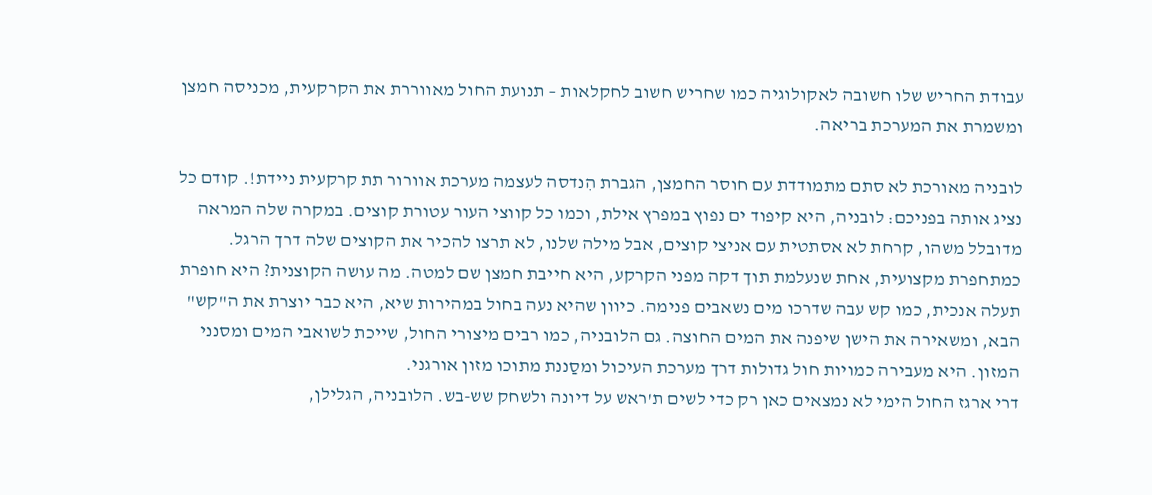עבודת החריש שלו חשובה לאקולוגיה כמו שחריש חשוב לחקלאות – תנועת החול מאווררת את הקרקעית, מכניסה חמצן ומשמרת את המערכת בריאה.

לובניה מאורכת לא סתם מתמודדת עם חוסר החמצן, הגברת הִנדסה לעצמה מערכת אוורור תת קרקעית ניידת!. קודם כל נציג אותה בפניכם: לובניה, היא קיפוד ים נפוץ במפרץ אילת, וכמו כל קווצי העור עטורת קוצים. במקרה שלה המראה מדובלל משהו, קרחת לא אסתטית עם אניצי קוצים, אבל מילה שלנו, לא תרצו להכיר את הקוצים שלה דרך הרגל. כמתחפרת מקצועית, אחת שנעלמת תוך דקה מפני הקרקע, היא חייבת חמצן שם למטה. מה עושה הקוצנית? היא חופרת תעלה אנכית, כמו קש עבה שדרכו מים נשאבים פנימה. כיוון שהיא נעה בחול במהירות שיא, היא כבר יוצרת את ה"קש" הבא, ומשאירה את הישן שיפנה את המים החוצה. גם הלובניה, כמו רבים מיצורי החול, שייכת לשואבי המים ומסנני המזון. היא מעבירה כמויות חול גדולות דרך מערכת העיכול ומסַננת מתוכו מזון אורגני.
דרי ארגז החול הימי לא נמצאים כאן רק כדי לשים ת'ראש על דיונה ולשחק שש-בש. הלובניה, הגלילן,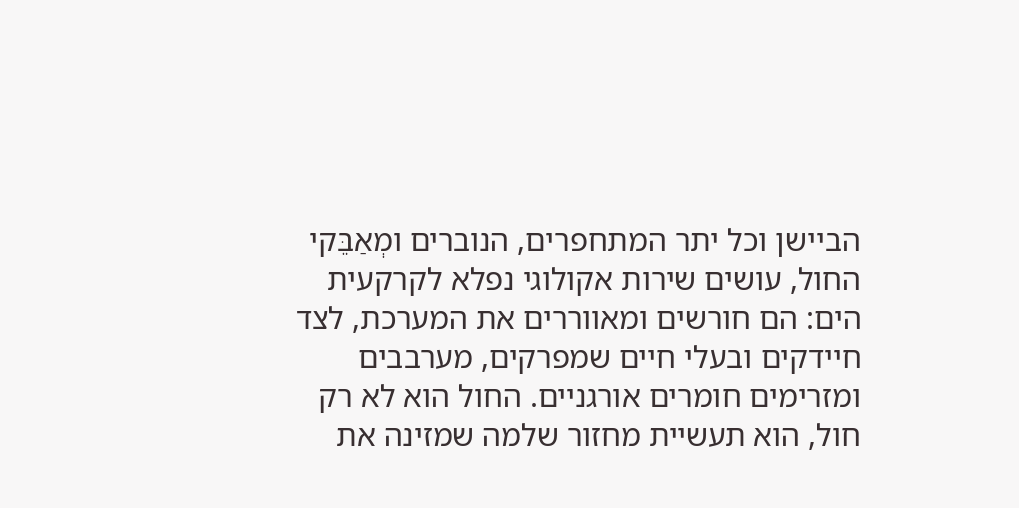הביישן וכל יתר המתחפרים, הנוברים ומְאַבֵּקי החול, עושים שירות אקולוגי נפלא לקרקעית הים: הם חורשים ומאווררים את המערכת, לצד חיידקים ובעלי חיים שמפרקים, מערבבים ומזרימים חומרים אורגניים. החול הוא לא רק חול, הוא תעשיית מחזור שלמה שמזינה את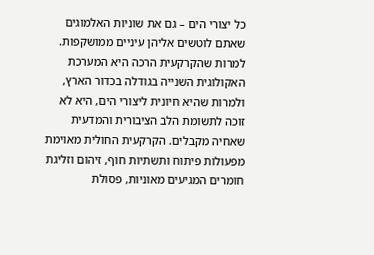כל יצורי הים – גם את שוניות האלמוגים שאתם לוטשים אליהן עיניים ממושקפות.
למרות שהקרקעית הרכה היא המערכת האקולוגית השנייה בגודלה בכדור הארץ, ולמרות שהיא חיונית ליצורי הים, היא לא זוכה לתשומת הלב הציבורית והמדעית שאחיה מקבלים. הקרקעית החולית מאוימת מפעולות פיתוח ותשתיות חוף, זיהום וזליגת חומרים המגיעים מאוניות, פסולת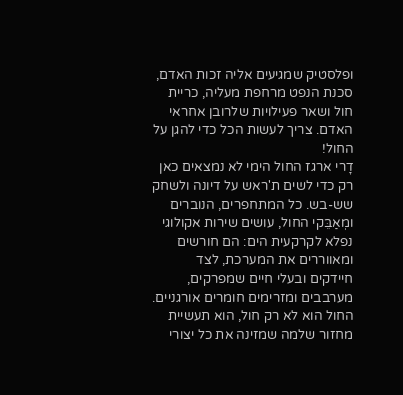ופלסטיק שמגיעים אליה זכות האדם, סכנת הנפט מרחפת מעליה, כריית חול ושאר פעילויות שלרובן אחראי האדם. צריך לעשות הכל כדי להגן על החול!
דָרי ארגז החול הימי לא נמצאים כאן רק כדי לשים ת'ראש על דיונה ולשחק שש-בש. כל המתחפרים, הנוברים ומְאַבֵּקי החול, עושים שירות אקולוגי נפלא לקרקעית הים: הם חורשים ומאווררים את המערכת, לצד חיידקים ובעלי חיים שמפרקים, מערבבים ומזרימים חומרים אורגניים. החול הוא לא רק חול, הוא תעשיית מחזור שלמה שמזינה את כל יצורי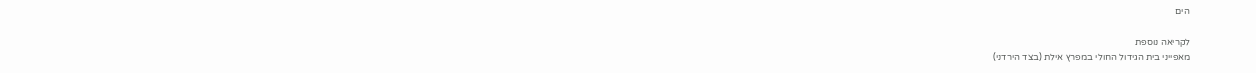הים

לקריאה נוספת
מאפייני בית הגידול החולי במפרץ אילת (בצד הירדני)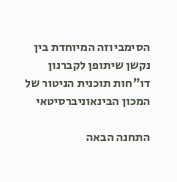הסימביוזה המיוחדת בין נקשן שיתופן לקברנון
דו"חות תוכנית הניטור של המכון הבינאוניברסיטאי

התחנה הבאה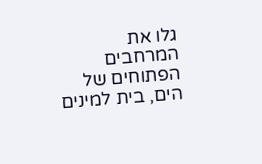גלו את המרחבים הפתוחים של הים, בית למינים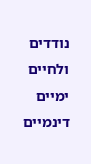נודדים ולחיים ימיים דינמיים